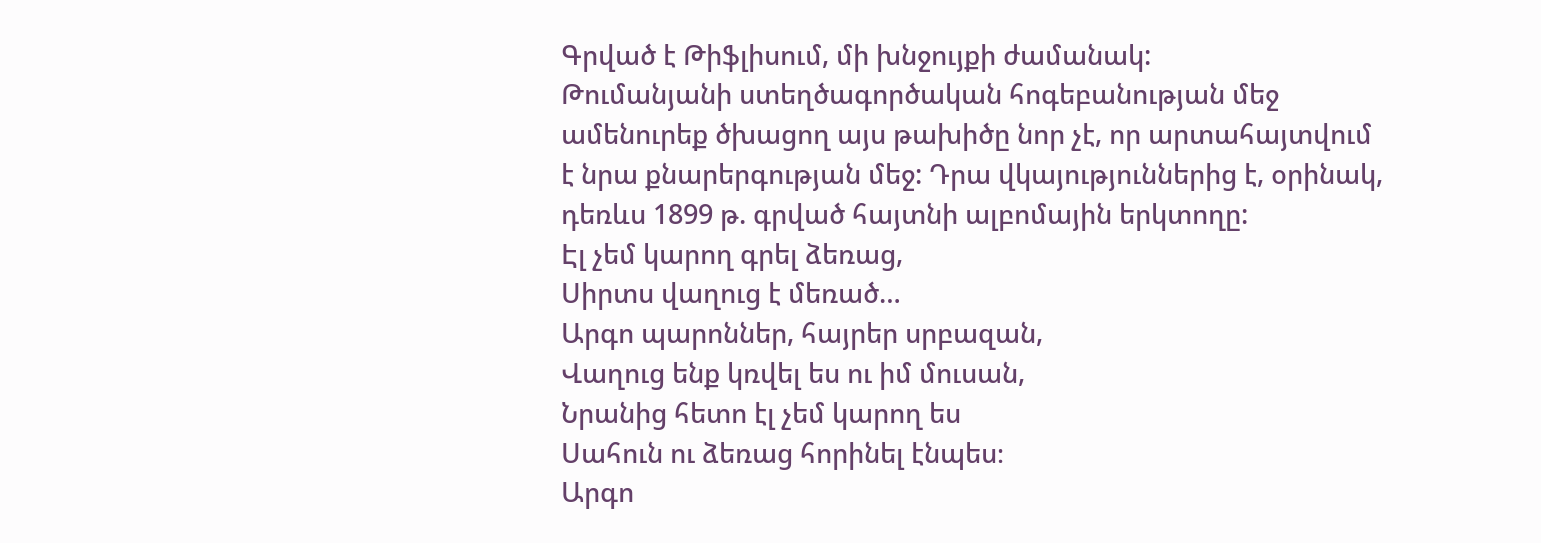Գրված է Թիֆլիսում, մի խնջույքի ժամանակ:
Թումանյանի ստեղծագործական հոգեբանության մեջ ամենուրեք ծխացող այս թախիծը նոր չէ, որ արտահայտվում է նրա քնարերգության մեջ: Դրա վկայություններից է, օրինակ, դեռևս 1899 թ. գրված հայտնի ալբոմային երկտողը:
Էլ չեմ կարող գրել ձեռաց,
Սիրտս վաղուց է մեռած…
Արգո պարոններ, հայրեր սրբազան,
Վաղուց ենք կռվել ես ու իմ մուսան,
Նրանից հետո էլ չեմ կարող ես
Սահուն ու ձեռաց հորինել էնպես։
Արգո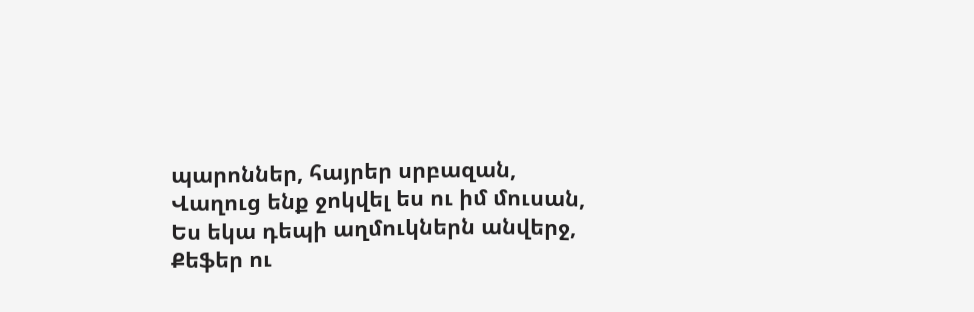պարոններ, հայրեր սրբազան,
Վաղուց ենք ջոկվել ես ու իմ մուսան,
Ես եկա դեպի աղմուկներն անվերջ,
Քեֆեր ու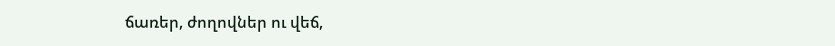ճառեր, ժողովներ ու վեճ,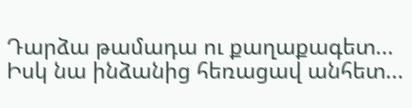Դարձա թամադա ու քաղաքագետ...
Իսկ նա ինձանից հեռացավ անհետ...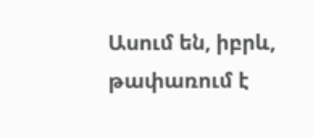Ասում են, իբրև, թափառում է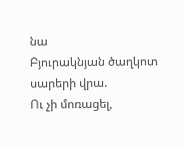նա
Բյուրակնյան ծաղկոտ սարերի վրա.
Ու չի մոռացել,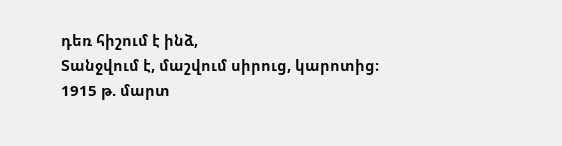դեռ հիշում է ինձ,
Տանջվում է, մաշվում սիրուց, կարոտից։
1915 թ. մարտ